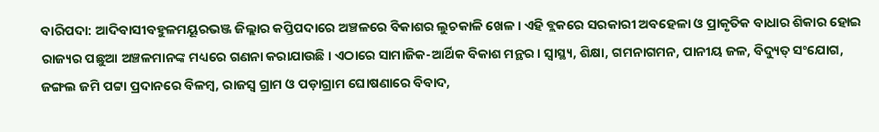ବାରିପଦା: ଆଦିବାସୀବହୁଳମୟୂରଭଞ୍ଜ ଜିଲ୍ଲାର କପ୍ତିପଦାରେ ଅଞ୍ଚଳରେ ବିକାଶର ଲୁଚକାଳି ଖେଳ। ଏହି ବ୍ଲକରେ ସରକାରୀ ଅବହେଳା ଓ ପ୍ରାକୃତିକ ବାଧାର ଶିକାର ହୋଇ ରାଜ୍ୟର ପଛୁଆ ଅଞ୍ଚଳମାନଙ୍କ ମଧ୍ୟରେ ଗଣନା କରାଯାଉଛି। ଏଠାରେ ସାମାଜିକ-ଆର୍ଥିକ ବିକାଶ ମନ୍ଥର। ସ୍ୱାସ୍ଥ୍ୟ, ଶିକ୍ଷା, ଗମନାଗମନ, ପାନୀୟ ଜଳ, ବିଦ୍ୟୁତ୍ ସଂଯୋଗ, ଜଙ୍ଗଲ ଜମି ପଟ୍ଟା ପ୍ରଦାନରେ ବିଳମ୍ବ, ରାଜସ୍ୱ ଗ୍ରାମ ଓ ପଡ଼ାଗ୍ରାମ ଘୋଷଣାରେ ବିବାଦ,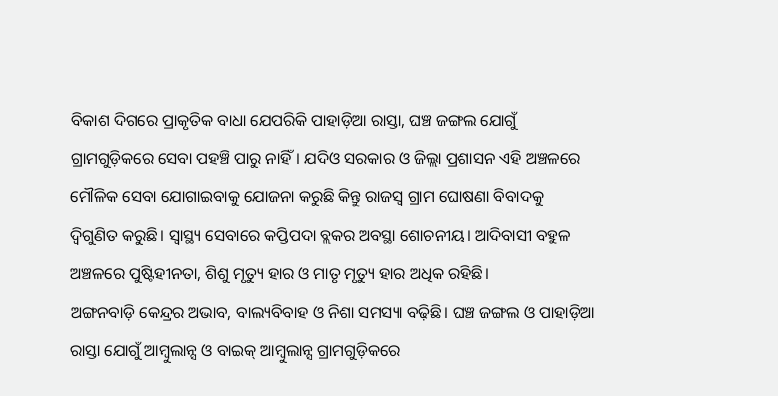ବିକାଶ ଦିଗରେ ପ୍ରାକୃତିକ ବାଧା ଯେପରିକି ପାହାଡ଼ିଆ ରାସ୍ତା, ଘଞ୍ଚ ଜଙ୍ଗଲ ଯୋଗୁଁ ଗ୍ରାମଗୁଡ଼ିକରେ ସେବା ପହଞ୍ଚି ପାରୁ ନାହିଁ। ଯଦିଓ ସରକାର ଓ ଜିଲ୍ଲା ପ୍ରଶାସନ ଏହି ଅଞ୍ଚଳରେ ମୌଳିକ ସେବା ଯୋଗାଇବାକୁ ଯୋଜନା କରୁଛି କିନ୍ତୁ ରାଜସ୍ବ ଗ୍ରାମ ଘୋଷଣା ବିବାଦକୁ ଦ୍ବିଗୁଣିତ କରୁଛି। ସ୍ୱାସ୍ଥ୍ୟ ସେବାରେ କପ୍ତିପଦା ବ୍ଲକର ଅବସ୍ଥା ଶୋଚନୀୟ। ଆଦିବାସୀ ବହୁଳ ଅଞ୍ଚଳରେ ପୁଷ୍ଟିହୀନତା, ଶିଶୁ ମୃତ୍ୟୁ ହାର ଓ ମାତୃ ମୃତ୍ୟୁ ହାର ଅଧିକ ରହିଛି।
ଅଙ୍ଗନବାଡ଼ି କେନ୍ଦ୍ରର ଅଭାବ, ବାଲ୍ୟବିବାହ ଓ ନିଶା ସମସ୍ୟା ବଢ଼ିଛି। ଘଞ୍ଚ ଜଙ୍ଗଲ ଓ ପାହାଡ଼ିଆ ରାସ୍ତା ଯୋଗୁଁ ଆମ୍ବୁଲାନ୍ସ ଓ ବାଇକ୍ ଆମ୍ବୁଲାନ୍ସ ଗ୍ରାମଗୁଡ଼ିକରେ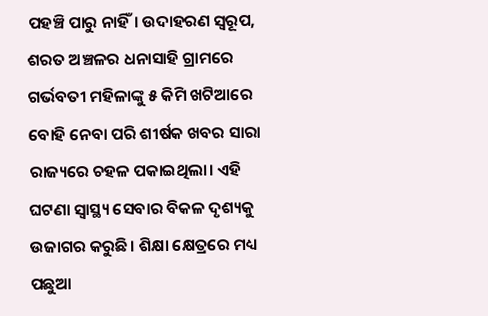ପହଞ୍ଚି ପାରୁ ନାହିଁ। ଉଦାହରଣ ସ୍ୱରୂପ, ଶରତ ଅଞ୍ଚଳର ଧନାସାହି ଗ୍ରାମରେ ଗର୍ଭବତୀ ମହିଳାଙ୍କୁ ୫ କିମି ଖଟିଆରେ ବୋହି ନେବା ପରି ଶୀର୍ଷକ ଖବର ସାରା ରାଜ୍ୟରେ ଚହଳ ପକାଇଥିଲା। ଏହି ଘଟଣା ସ୍ୱାସ୍ଥ୍ୟ ସେବାର ବିକଳ ଦୃଶ୍ୟକୁ ଉଜାଗର କରୁଛି। ଶିକ୍ଷା କ୍ଷେତ୍ରରେ ମଧ୍ୟ ପଛୁଆ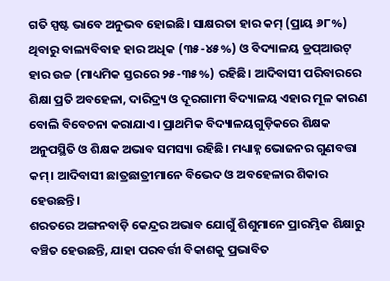ଗତି ସ୍ପଷ୍ଟ ଭାବେ ଅନୁଭବ ହୋଇଛି। ସାକ୍ଷରତା ହାର କମ୍ (ପ୍ରାୟ ୬୮%) ଥିବାରୁ ବାଲ୍ୟବିବାହ ହାର ଅଧିକ (୩୫-୪୫%) ଓ ବିଦ୍ୟାଳୟ ଡ୍ରପ୍ଆଉଟ୍ ହାର ଉଚ୍ଚ (ମାଧ୍ୟମିକ ସ୍ତରରେ ୨୫-୩୫%) ରହିଛି। ଆଦିବାସୀ ପରିବାରରେ ଶିକ୍ଷା ପ୍ରତି ଅବହେଳା, ଦାରିଦ୍ର୍ୟ ଓ ଦୂରଗାମୀ ବିଦ୍ୟାଳୟ ଏହାର ମୂଳ କାରଣ ବୋଲି ବିବେଚନା କରାଯାଏ। ପ୍ରାଥମିକ ବିଦ୍ୟାଳୟଗୁଡ଼ିକରେ ଶିକ୍ଷକ ଅନୁପସ୍ଥିତି ଓ ଶିକ୍ଷକ ଅଭାବ ସମସ୍ୟା ରହିଛି। ମଧ୍ୟାହ୍ନ ଭୋଜନର ଗୁଣବତ୍ତା କମ୍। ଆଦିବାସୀ ଛାତ୍ରଛାତ୍ରୀମାନେ ବିଭେଦ ଓ ଅବହେଳାର ଶିକାର ହେଉଛନ୍ତି।
ଶରତରେ ଅଙ୍ଗନବାଡ଼ି କେନ୍ଦ୍ରର ଅଭାବ ଯୋଗୁଁ ଶିଶୁମାନେ ପ୍ରାରମ୍ଭିକ ଶିକ୍ଷାରୁ ବଞ୍ଚିତ ହେଉଛନ୍ତି, ଯାହା ପରବର୍ତ୍ତୀ ବିକାଶକୁ ପ୍ରଭାବିତ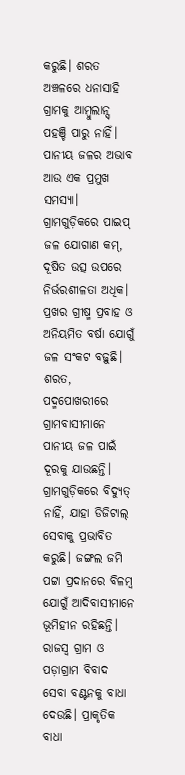କରୁଛି। ଶରତ ଅଞ୍ଚଳରେ ଧନାସାହି ଗ୍ରାମକୁ ଆମ୍ବୁଲାନ୍ସ୍ ପହଞ୍ଚି ପାରୁ ନାହିଁ। ପାନୀୟ ଜଳର ଅଭାବ ଆଉ ଏକ ପ୍ରମୁଖ ସମସ୍ୟା। ଗ୍ରାମଗୁଡ଼ିକରେ ପାଇପ୍ ଜଳ ଯୋଗାଣ କମ୍, ଦୂଷିତ ଉତ୍ସ ଉପରେ ନିର୍ଭରଶୀଳତା ଅଧିକ। ପ୍ରଖର ଗ୍ରୀଷ୍ମ ପ୍ରବାହ ଓ ଅନିୟମିତ ବର୍ଷା ଯୋଗୁଁ ଜଳ ସଂକଟ ବଢ଼ୁଛି। ଶରତ, ପଦ୍ମପୋଖରୀରେ ଗ୍ରାମବାସୀମାନେ ପାନୀୟ ଜଳ ପାଇଁ ଦୂରକୁ ଯାଉଛନ୍ତି। ଗ୍ରାମଗୁଡ଼ିକରେ ବିଦ୍ୟୁତ୍ ନାହିଁ, ଯାହା ଡିଜିଟାଲ୍ ସେବାକୁ ପ୍ରଭାବିତ କରୁଛି। ଜଙ୍ଗଲ ଜମି ପଟ୍ଟା ପ୍ରଦାନରେ ବିଳମ୍ବ ଯୋଗୁଁ ଆଦିବାସୀମାନେ ଭୂମିହୀନ ରହିଛନ୍ତି। ରାଜସ୍ୱ ଗ୍ରାମ ଓ ପଡ଼ାଗ୍ରାମ ବିବାଦ ସେବା ବଣ୍ଟନକୁ ବାଧା ଦେଉଛି। ପ୍ରାକୃତିକ ବାଧା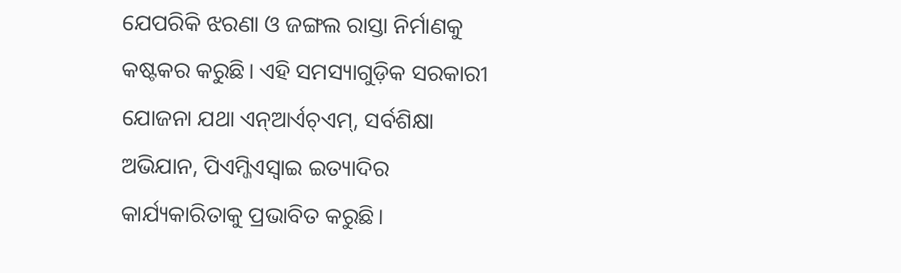ଯେପରିକି ଝରଣା ଓ ଜଙ୍ଗଲ ରାସ୍ତା ନିର୍ମାଣକୁ କଷ୍ଟକର କରୁଛି। ଏହି ସମସ୍ୟାଗୁଡ଼ିକ ସରକାରୀ ଯୋଜନା ଯଥା ଏନ୍ଆର୍ଏଚ୍ଏମ୍, ସର୍ବଶିକ୍ଷା ଅଭିଯାନ, ପିଏମ୍ଜିଏସ୍ୱାଇ ଇତ୍ୟାଦିର କାର୍ଯ୍ୟକାରିତାକୁ ପ୍ରଭାବିତ କରୁଛି।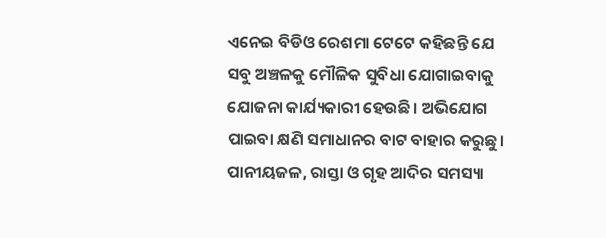ଏନେଇ ବିଡିଓ ରେଶମା ଟେଟେ କହିଛନ୍ତି ଯେ ସବୁ ଅଞ୍ଚଳକୁ ମୌଳିକ ସୁବିଧା ଯୋଗାଇବାକୁ ଯୋଜନା କାର୍ଯ୍ୟକାରୀ ହେଉଛି। ଅଭିଯୋଗ ପାଇବା କ୍ଷଣି ସମାଧାନର ବାଟ ବାହାର କରୁଛୁ। ପାନୀୟଜଳ, ରାସ୍ତା ଓ ଗୃହ ଆଦିର ସମସ୍ୟା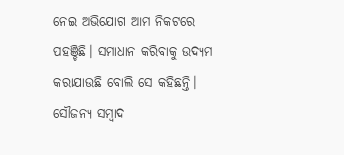ନେଇ ଅଭିଯୋଗ ଆମ ନିକଟରେ ପହଞ୍ଚିଛି। ସମାଧାନ କରିବାକୁ ଉଦ୍ୟମ କରାଯାଉଛି ବୋଲି ସେ କହିଛନ୍ତି।
ସୌଜନ୍ୟ ସମ୍ବାଦ